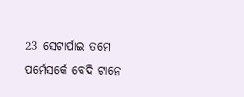23 ସେଟାର୍ପାଇ ତମେ ପର୍ମେସର୍କେ ବେଦି ଟାନେ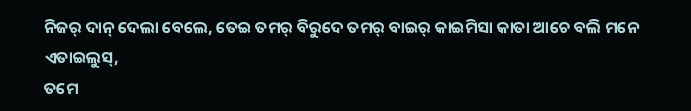ନିଜର୍ ଦାନ୍ ଦେଲା ବେଲେ, ତେଇ ତମର୍ ବିରୁଦେ ତମର୍ ବାଇର୍ କାଇମିସା କାତା ଆଚେ ବଲି ମନେ ଏତାଇଲୁସ୍,
ତମେ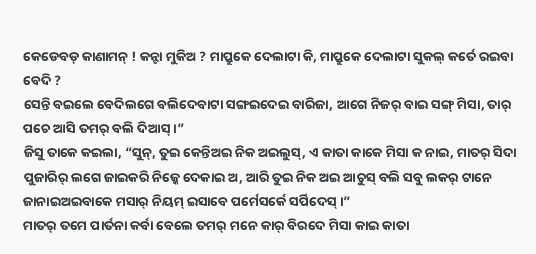କେଡେବଡ୍ କାଣାମନ୍ ! କନ୍ଟା ମୁକିଅ ? ମାପ୍ରୁକେ ଦେଲାଟା କି, ମାପ୍ରୁକେ ଦେଲାଟା ସୁକଲ୍ କର୍ତେ ରଇବା ବେଦି ?
ସେନ୍ତି ବଇଲେ ବେଦିଲଗେ ବଲିଦେବାଟା ସଙ୍ଗଇଦେଇ ବାରିଜା, ଆଗେ ନିଜର୍ ବାଇ ସଙ୍ଗ୍ ମିସା, ତାର୍ ପଚେ ଆସି ତମର୍ ବଲି ଦିଆସ୍ ।”
ଜିସୁ ତାକେ କଇଲା, “ସୁନ୍, ତୁଇ କେନ୍ତିଅଇ ନିକ ଅଇଲୁସ୍, ଏ କାତା କାକେ ମିସା କ ନାଇ, ମାତର୍ ସିଦା ପୁଜାରିର୍ ଲଗେ ଜାଇକରି ନିଜ୍କେ ଦେକାଇ ଅ, ଆରି ତୁଇ ନିକ ଅଇ ଆଚୁସ୍ ବଲି ସବୁ ଲକର୍ ଟାନେ ଜାନାଇଅଇବାକେ ମସାର୍ ନିୟମ୍ ଇସାବେ ପର୍ମେସର୍କେ ସର୍ପିଦେସ୍ ।”
ମାତର୍ ତମେ ପାର୍ତନା କର୍ବା ବେଲେ ତମର୍ ମନେ କାର୍ ବିରଦେ ମିସା କାଇ କାତା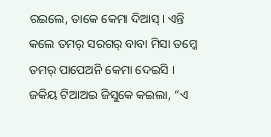ରଇଲେ, ତାକେ କେମା ଦିଆସ୍ । ଏନ୍ତି କଲେ ତମର୍ ସରଗର୍ ବାବା ମିସା ତମ୍କେ ତମର୍ ପାପେଅନି କେମା ଦେଇସି ।
ଜକିୟ ଟିଆଅଇ ଜିସୁକେ କଇଲା, “ଏ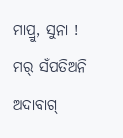ମାପ୍ରୁ, ସୁନା ! ମର୍ ସଁପତିଅନି ଅଦାବାଗ୍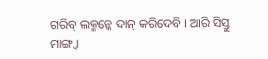ଗରିବ୍ ଲକ୍ମନ୍କେ ଦାନ୍ କରିଦେବି । ଆରି ସିସ୍ତୁ ମାଙ୍ଗ୍ବା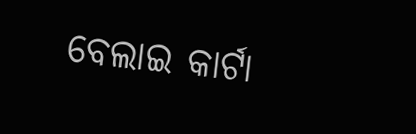ବେଲାଇ କାର୍ଟା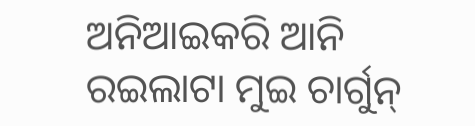ଅନିଆଇକରି ଆନି ରଇଲାଟା ମୁଇ ଚାର୍ଗୁନ୍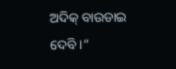ଅଦିକ୍ ବାଉଡାଇ ଦେବି ।”